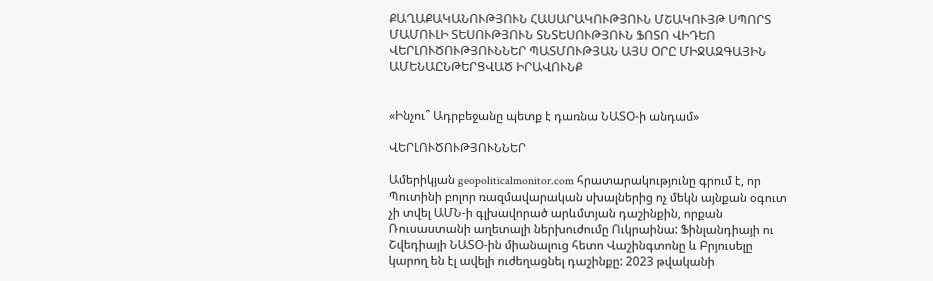ՔԱՂԱՔԱԿԱՆՈՒԹՅՈՒՆ ՀԱՍԱՐԱԿՈՒԹՅՈՒՆ ՄՇԱԿՈՒՅԹ ՍՊՈՐՏ ՄԱՄՈՒԼԻ ՏԵՍՈՒԹՅՈՒՆ ՏՆՏԵՍՈՒԹՅՈՒՆ ՖՈՏՈ ՎԻԴԵՈ ՎԵՐԼՈՒԾՈՒԹՅՈՒՆՆԵՐ ՊԱՏՄՈՒԹՅԱՆ ԱՅՍ ՕՐԸ ՄԻՋԱԶԳԱՅԻՆ ԱՄԵՆԱԸՆԹԵՐՑՎԱԾ ԻՐԱՎՈՒՆՔ


«Ինչու՞ Ադրբեջանը պետք է դառնա ՆԱՏՕ-ի անդամ»

ՎԵՐԼՈՒԾՈՒԹՅՈՒՆՆԵՐ

Ամերիկյան geopoliticalmonitor.com հրատարակությունը գրում է, որ Պուտինի բոլոր ռազմավարական սխալներից ոչ մեկն այնքան օգուտ չի տվել ԱՄՆ-ի գլխավորած արևմտյան դաշինքին, որքան Ռուսաստանի աղետալի ներխուժումը Ուկրաինա: Ֆինլանդիայի ու Շվեդիայի ՆԱՏՕ-ին միանալուց հետո Վաշինգտոնը և Բրյուսելը կարող են էլ ավելի ուժեղացնել դաշինքը: 2023 թվականի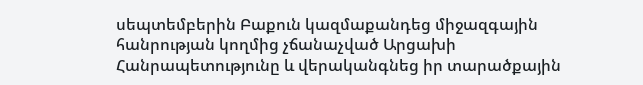սեպտեմբերին Բաքուն կազմաքանդեց միջազգային հանրության կողմից չճանաչված Արցախի Հանրապետությունը և վերականգնեց իր տարածքային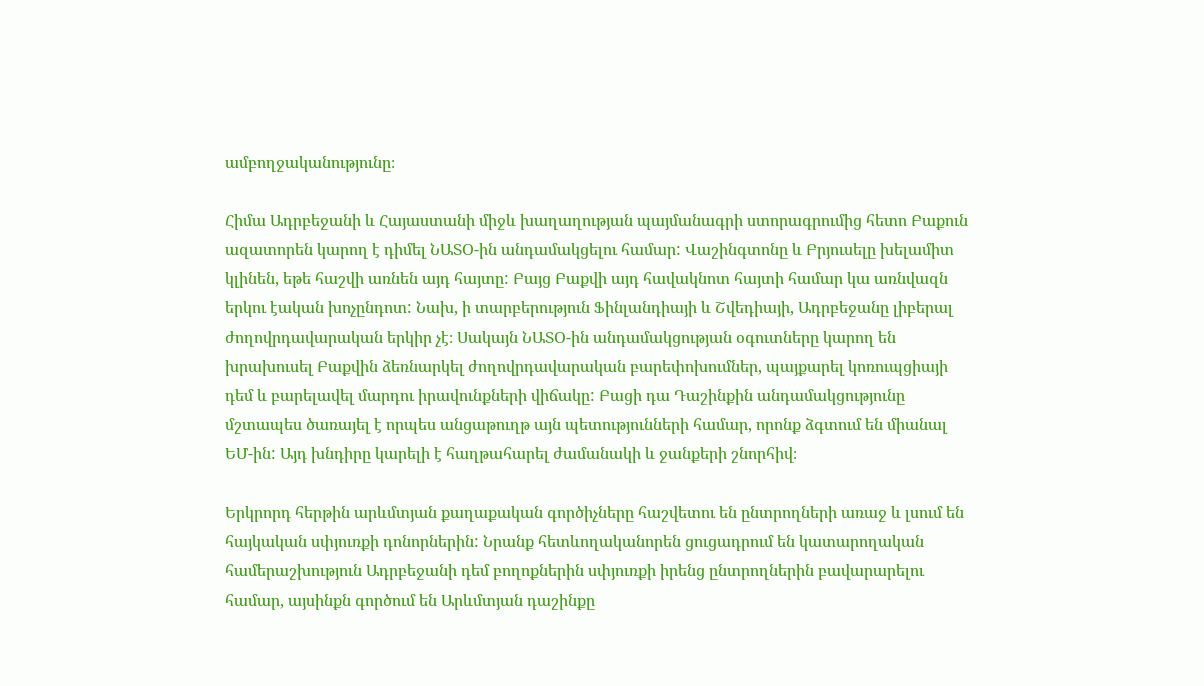ամբողջականությունը։

Հիմա Ադրբեջանի և Հայաստանի միջև խաղաղության պայմանագրի ստորագրումից հետո Բաքուն ազատորեն կարող է դիմել ՆԱՏՕ-ին անդամակցելու համար: Վաշինգտոնը և Բրյուսելը խելամիտ կլինեն, եթե հաշվի առնեն այդ հայտը: Բայց Բաքվի այդ հավակնոտ հայտի համար կա առնվազն երկու էական խոչընդոտ: Նախ, ի տարբերություն Ֆինլանդիայի և Շվեդիայի, Ադրբեջանը լիբերալ ժողովրդավարական երկիր չէ։ Սակայն ՆԱՏՕ-ին անդամակցության օգուտները կարող են խրախուսել Բաքվին ձեռնարկել ժողովրդավարական բարեփոխումներ, պայքարել կոռուպցիայի դեմ և բարելավել մարդու իրավունքների վիճակը: Բացի դա Դաշինքին անդամակցությունը մշտապես ծառայել է որպես անցաթուղթ այն պետությունների համար, որոնք ձգտում են միանալ ԵՄ-ին: Այդ խնդիրը կարելի է հաղթահարել ժամանակի և ջանքերի շնորհիվ։

Երկրորդ հերթին արևմտյան քաղաքական գործիչները հաշվետու են ընտրողների առաջ և լսում են հայկական սփյուռքի դոնորներին: Նրանք հետևողականորեն ցուցադրում են կատարողական համերաշխություն Ադրբեջանի դեմ բողոքներին սփյուռքի իրենց ընտրողներին բավարարելու համար, այսինքն գործում են Արևմտյան դաշինքը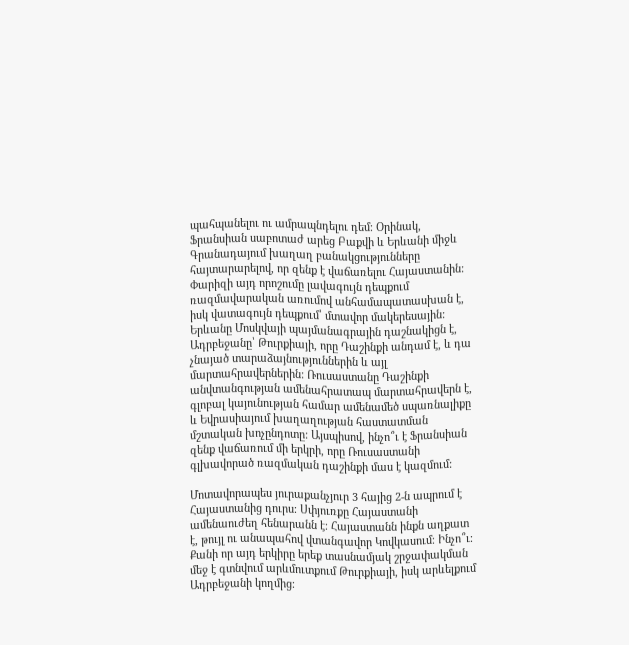պահպանելու ու ամրապնդելու դեմ։ Օրինակ, Ֆրանսիան սաբոտաժ արեց Բաքվի և Երևանի միջև Գրանադայում խաղաղ բանակցությունները հայտարարելով, որ զենք է վաճառելու Հայաստանին: Փարիզի այդ որոշումը լավագույն դեպքում ռազմավարական առումով անհամապատասխան է, իսկ վատագույն դեպքում՝ մտավոր մակերեսային: Երևանը Մոսկվայի պայմանագրային դաշնակիցն է, Ադրբեջանը՝ Թուրքիայի, որը Դաշինքի անդամ է, և դա չնայած տարաձայնություններին և այլ մարտահրավերներին: Ռուսաստանը Դաշինքի անվտանգության ամենահրատապ մարտահրավերն է, գլոբալ կայունության համար ամենամեծ սպառնալիքը և Եվրասիայում խաղաղության հաստատման մշտական խոչընդոտը: Այսպիսով, ինչո՞ւ է Ֆրանսիան զենք վաճառում մի երկրի, որը Ռուսաստանի գլխավորած ռազմական դաշինքի մաս է կազմում:

Մոտավորապես յուրաքանչյուր 3 հայից 2-ն ապրում է Հայաստանից դուրս։ Սփյուռքը Հայաստանի ամենաուժեղ հենարանն է։ Հայաստանն ինքն աղքատ է, թույլ ու անապահով վտանգավոր Կովկասում։ Ինչո՞ւ։ Քանի որ այդ երկիրը երեք տասնամյակ շրջափակման մեջ է գտնվում արևմուտքում Թուրքիայի, իսկ արևելքում Ադրբեջանի կողմից։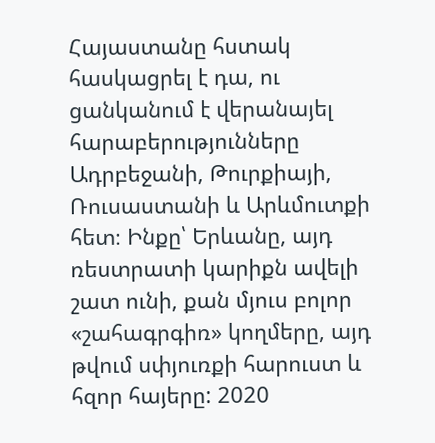Հայաստանը հստակ հասկացրել է դա, ու ցանկանում է վերանայել հարաբերությունները Ադրբեջանի, Թուրքիայի, Ռուսաստանի և Արևմուտքի հետ։ Ինքը՝ Երևանը, այդ ռեստրատի կարիքն ավելի շատ ունի, քան մյուս բոլոր «շահագրգիռ» կողմերը, այդ թվում սփյուռքի հարուստ և հզոր հայերը: 2020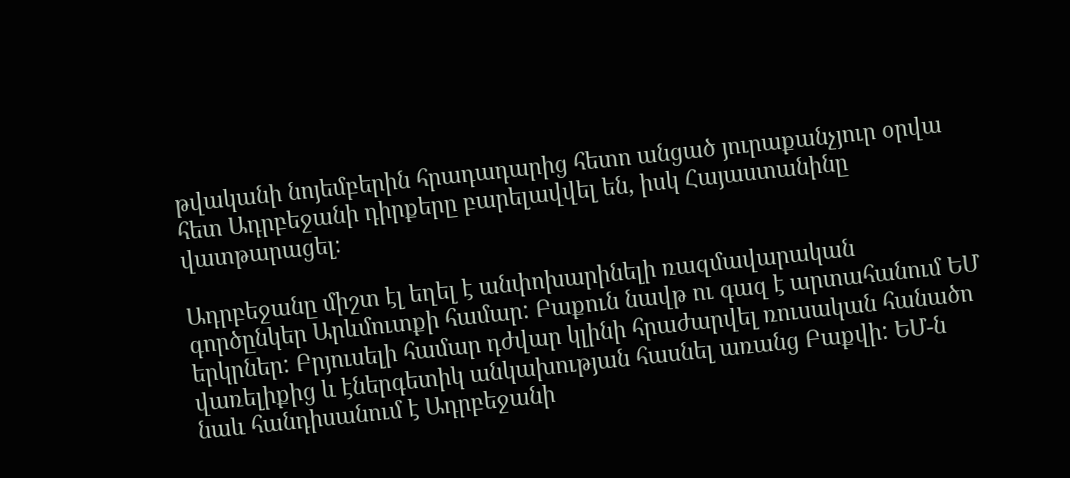թվականի նոյեմբերին հրադադարից հետո անցած յուրաքանչյուր օրվա հետ Ադրբեջանի դիրքերը բարելավվել են, իսկ Հայաստանինը վատթարացել։

Ադրբեջանը միշտ էլ եղել է անփոխարինելի ռազմավարական գործընկեր Արևմուտքի համար: Բաքուն նավթ ու գազ է արտահանում ԵՄ երկրներ: Բրյուսելի համար դժվար կլինի հրաժարվել ռուսական հանածո վառելիքից և էներգետիկ անկախության հասնել առանց Բաքվի: ԵՄ-ն նաև հանդիսանում է Ադրբեջանի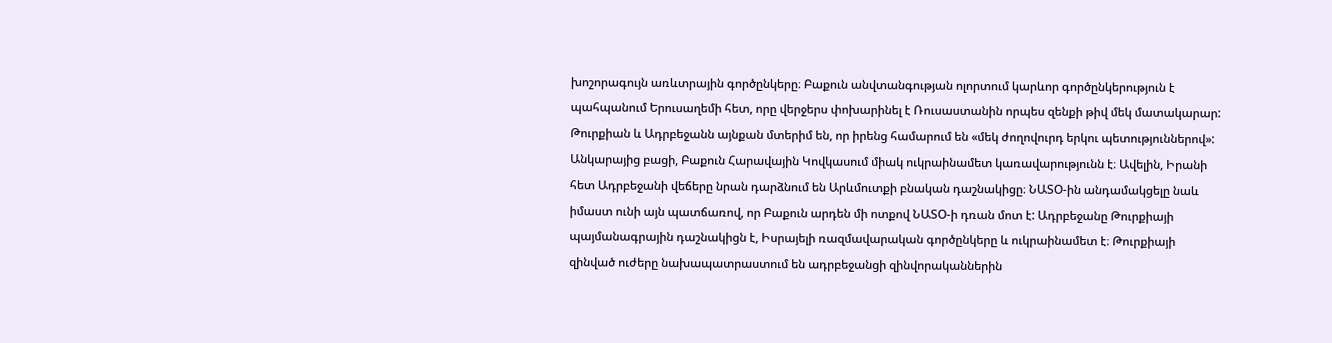խոշորագույն առևտրային գործընկերը։ Բաքուն անվտանգության ոլորտում կարևոր գործընկերություն է պահպանում Երուսաղեմի հետ, որը վերջերս փոխարինել է Ռուսաստանին որպես զենքի թիվ մեկ մատակարար: Թուրքիան և Ադրբեջանն այնքան մտերիմ են, որ իրենց համարում են «մեկ ժողովուրդ երկու պետություններով»: Անկարայից բացի, Բաքուն Հարավային Կովկասում միակ ուկրաինամետ կառավարությունն է։ Ավելին, Իրանի հետ Ադրբեջանի վեճերը նրան դարձնում են Արևմուտքի բնական դաշնակիցը։ ՆԱՏՕ-ին անդամակցելը նաև իմաստ ունի այն պատճառով, որ Բաքուն արդեն մի ոտքով ՆԱՏՕ-ի դռան մոտ է: Ադրբեջանը Թուրքիայի պայմանագրային դաշնակիցն է, Իսրայելի ռազմավարական գործընկերը և ուկրաինամետ է։ Թուրքիայի զինված ուժերը նախապատրաստում են ադրբեջանցի զինվորականներին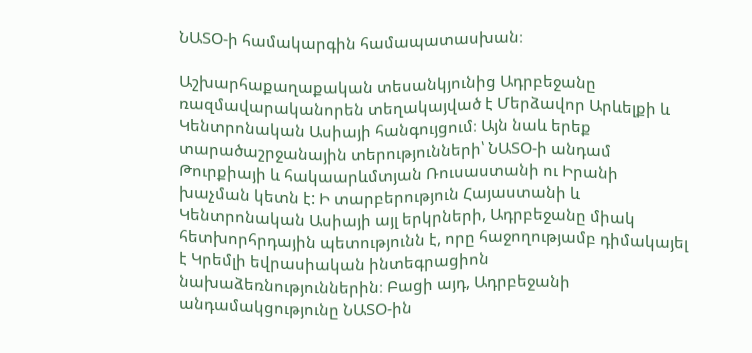ՆԱՏՕ-ի համակարգին համապատասխան։

Աշխարհաքաղաքական տեսանկյունից Ադրբեջանը ռազմավարականորեն տեղակայված է Մերձավոր Արևելքի և Կենտրոնական Ասիայի հանգույցում։ Այն նաև երեք տարածաշրջանային տերությունների՝ ՆԱՏՕ-ի անդամ Թուրքիայի և հակաարևմտյան Ռուսաստանի ու Իրանի խաչման կետն է: Ի տարբերություն Հայաստանի և Կենտրոնական Ասիայի այլ երկրների, Ադրբեջանը միակ հետխորհրդային պետությունն է, որը հաջողությամբ դիմակայել է Կրեմլի եվրասիական ինտեգրացիոն նախաձեռնություններին։ Բացի այդ, Ադրբեջանի անդամակցությունը ՆԱՏՕ-ին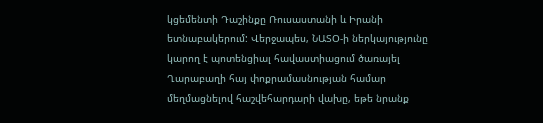կցեմենտի Դաշինքը Ռուսաստանի և Իրանի ետնաբակերում: Վերջապես, ՆԱՏՕ-ի ներկայությունը կարող է պոտենցիալ հավաստիացում ծառայել Ղարաբաղի հայ փոքրամասնության համար մեղմացնելով հաշվեհարդարի վախը, եթե նրանք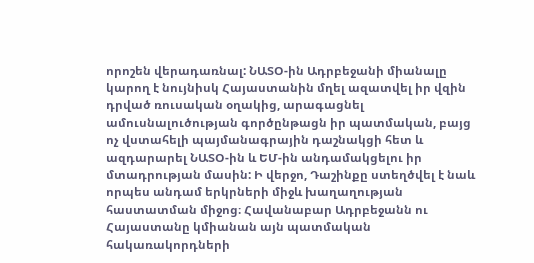որոշեն վերադառնալ: ՆԱՏՕ-ին Ադրբեջանի միանալը կարող է նույնիսկ Հայաստանին մղել ազատվել իր վզին դրված ռուսական օղակից, արագացնել ամուսնալուծության գործընթացն իր պատմական, բայց ոչ վստահելի պայմանագրային դաշնակցի հետ և ազդարարել ՆԱՏՕ-ին և ԵՄ-ին անդամակցելու իր մտադրության մասին: Ի վերջո, Դաշինքը ստեղծվել է նաև որպես անդամ երկրների միջև խաղաղության հաստատման միջոց։ Հավանաբար Ադրբեջանն ու Հայաստանը կմիանան այն պատմական հակառակորդների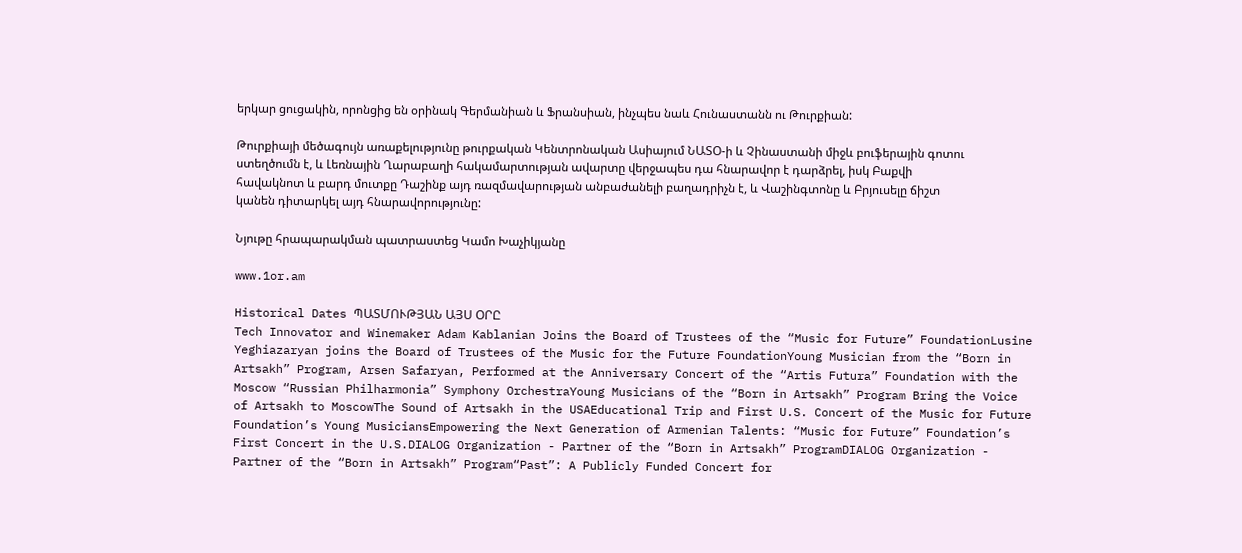երկար ցուցակին, որոնցից են օրինակ Գերմանիան և Ֆրանսիան, ինչպես նաև Հունաստանն ու Թուրքիան:

Թուրքիայի մեծագույն առաքելությունը թուրքական Կենտրոնական Ասիայում ՆԱՏՕ-ի և Չինաստանի միջև բուֆերային գոտու ստեղծումն է, և Լեռնային Ղարաբաղի հակամարտության ավարտը վերջապես դա հնարավոր է դարձրել, իսկ Բաքվի հավակնոտ և բարդ մուտքը Դաշինք այդ ռազմավարության անբաժանելի բաղադրիչն է, և Վաշինգտոնը և Բրյուսելը ճիշտ կանեն դիտարկել այդ հնարավորությունը:

Նյութը հրապարակման պատրաստեց Կամո Խաչիկյանը

www.1or.am

Historical Dates ՊԱՏՄՈՒԹՅԱՆ ԱՅՍ ՕՐԸ
Tech Innovator and Winemaker Adam Kablanian Joins the Board of Trustees of the “Music for Future” FoundationLusine Yeghiazaryan joins the Board of Trustees of the Music for the Future FoundationYoung Musician from the “Born in Artsakh” Program, Arsen Safaryan, Performed at the Anniversary Concert of the “Artis Futura” Foundation with the Moscow “Russian Philharmonia” Symphony OrchestraYoung Musicians of the “Born in Artsakh” Program Bring the Voice of Artsakh to MoscowThe Sound of Artsakh in the USAEducational Trip and First U.S. Concert of the Music for Future Foundation’s Young MusiciansEmpowering the Next Generation of Armenian Talents: “Music for Future” Foundation’s First Concert in the U.S.DIALOG Organization - Partner of the “Born in Artsakh” ProgramDIALOG Organization - Partner of the “Born in Artsakh” Program“Past”: A Publicly Funded Concert for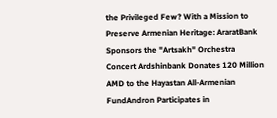the Privileged Few? With a Mission to Preserve Armenian Heritage: AraratBank Sponsors the "Artsakh" Orchestra Concert Ardshinbank Donates 120 Million AMD to the Hayastan All-Armenian FundAndron Participates in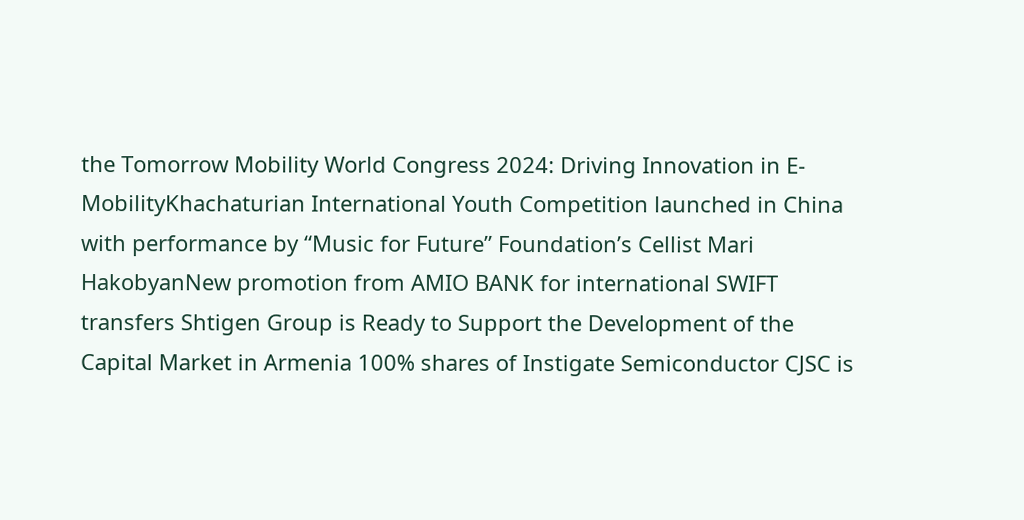the Tomorrow Mobility World Congress 2024: Driving Innovation in E-MobilityKhachaturian International Youth Competition launched in China with performance by “Music for Future” Foundation’s Cellist Mari HakobyanNew promotion from AMIO BANK for international SWIFT transfers Shtigen Group is Ready to Support the Development of the Capital Market in Armenia 100% shares of Instigate Semiconductor CJSC is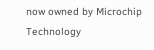now owned by Microchip Technology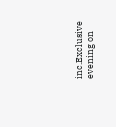inc.Exclusive evening on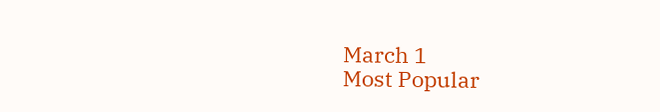March 1
Most Popular